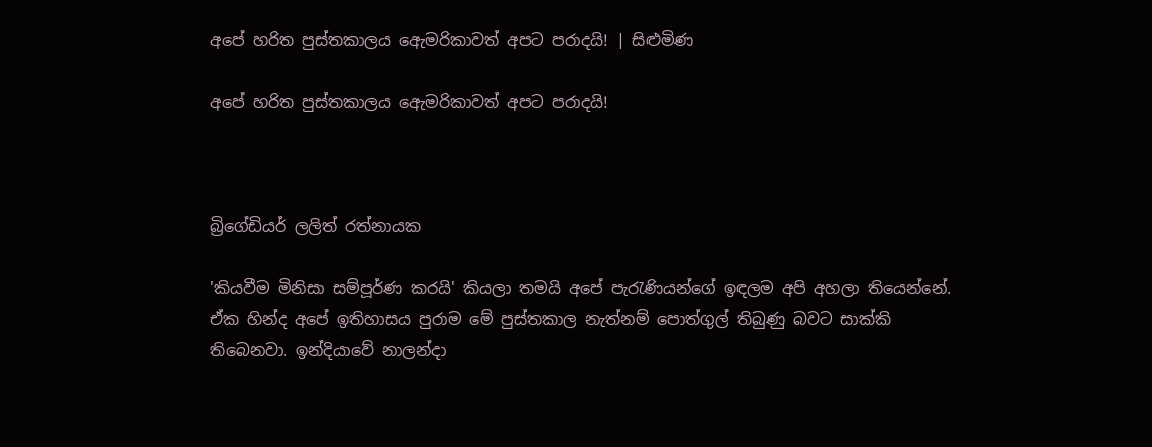අපේ හරිත පුස්තකාලය ඇ‍ෙමරිකාවත් අපට පරාදයි! | සිළුමිණ

අපේ හරිත පුස්තකාලය ඇ‍ෙමරිකාවත් අපට පරාදයි!



බ්‍රිගේඩියර් ලලිත් රත්නායක

'කියවීම මිනිසා සම්පූර්ණ කරයි' කියලා තමයි අපේ පැරැණියන්ගේ ඉඳලම අපි අහලා තියෙන්නේ. ඒක හින්ද අපේ ඉතිහාසය පුරාම මේ පුස්තකාල නැත්නම් පොත්ගුල් තිබුණු බවට සාක්කි තිබෙනවා. ඉන්දියාවේ නාලන්දා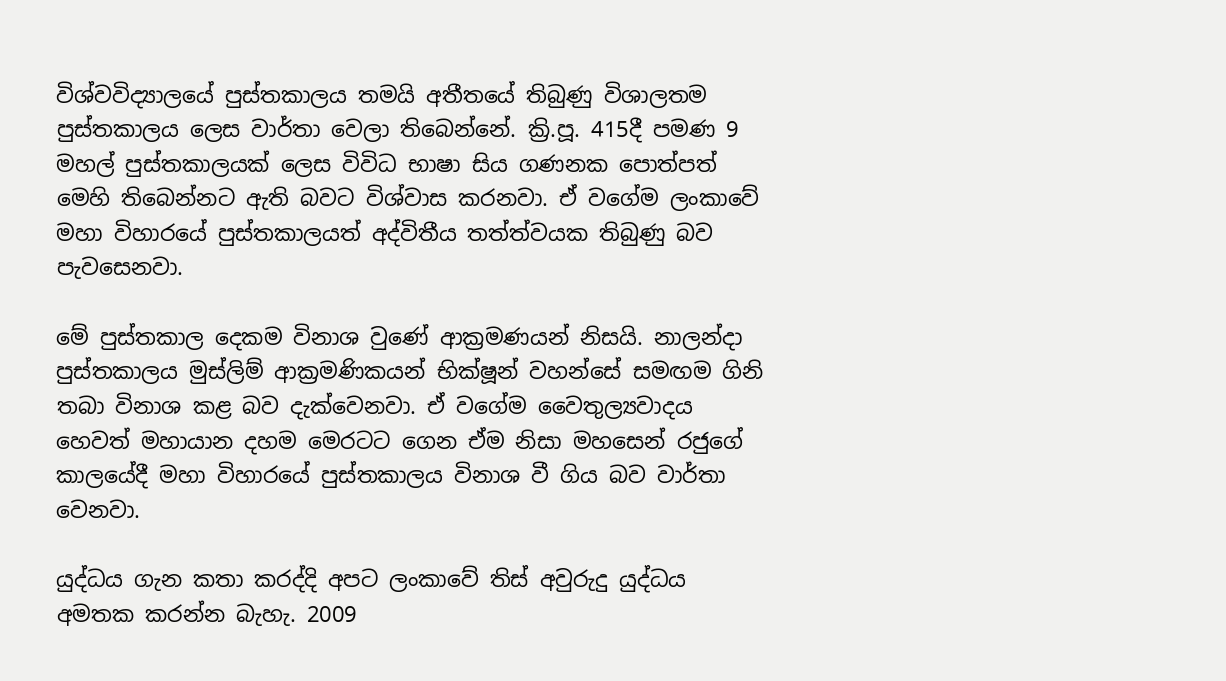විශ්වවිද්‍යාලයේ පුස්තකාලය තමයි අතීතයේ තිබුණු විශාලතම පුස්තකාලය ලෙස වාර්තා වෙලා තිබෙන්නේ. ක්‍රි.පූ. 415දී පමණ 9 මහල් පුස්තකාලයක් ලෙස විවිධ භාෂා සිය ගණනක පොත්පත් මෙහි තිබෙන්නට ඇති බවට විශ්වාස කරනවා. ඒ වගේම ලංකාවේ මහා විහාරයේ පුස්තකාලයත් අද්විතීය තත්ත්වයක තිබුණු බව පැවසෙනවා.

මේ පුස්තකාල දෙකම විනාශ වුණේ ආක්‍රමණයන් නිසයි. නාලන්දා පුස්තකාලය මුස්ලිම් ආක්‍රමණිකයන් භික්ෂූන් වහන්සේ සමඟම ගිනි තබා විනාශ කළ බව දැක්වෙනවා. ඒ වගේම වෛතුල්‍යවාදය හෙවත් මහායාන දහම මෙරටට ගෙන ඒම නිසා මහසෙන් රජුගේ කාලයේදී මහා විහාරයේ පුස්තකාලය විනාශ වී ගිය බව වාර්තා වෙනවා.

යුද්ධය ගැන කතා කරද්දි අපට ලංකාවේ තිස් අවුරුදු යුද්ධය අමතක කරන්න බැහැ. 2009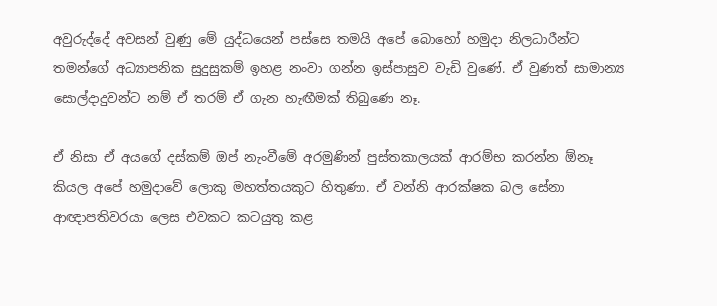අවුරුද්දේ අවසන් වුණු මේ යුද්ධයෙන් පස්සෙ තමයි අපේ බොහෝ හමුදා නිලධාරීන්ට තමන්ගේ අධ්‍යාපනික සුදුසුකම් ඉහළ නංවා ගන්න ඉස්පාසුව වැඩි වුණේ. ඒ වුණත් සාමාන්‍ය සොල්දාදුවන්ට නම් ඒ තරම් ඒ ගැන හැඟීමක් තිබුණෙ නෑ.

ඒ නිසා ඒ අයගේ දස්කම් ඔප් නැංවීමේ අරමුණින් පුස්තකාලයක් ආරම්භ කරන්න ඕනෑ කියල අපේ හමුදාවේ ලොකු මහත්තයකුට හිතුණා. ඒ වන්නි ආරක්ෂක බල සේනා ආඥාපතිවරයා ලෙස එවකට කටයුතු කළ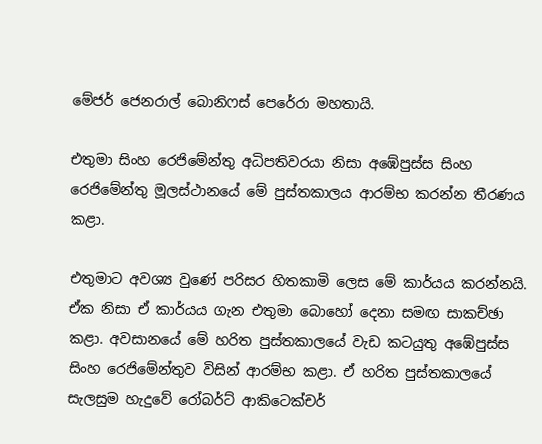මේජර් ජෙනරාල් බොනිෆස් පෙරේරා මහතායි.

එතුමා සිංහ රෙජිමේන්තු අධිපතිවරයා නිසා අඹේපුස්ස සිංහ රෙජිමේන්තු මූලස්ථානයේ මේ පුස්තකාලය ආරම්භ කරන්න තීරණය කළා.

එතුමාට අවශ්‍ය වුණේ පරිසර හිතකාමි ලෙස මේ කාර්යය කරන්නයි. ඒක නිසා ඒ කාර්යය ගැන එතුමා බොහෝ දෙනා සමඟ සාකච්ඡා කළා. අවසානයේ මේ හරිත පුස්තකාලයේ වැඩ කටයුතු අඹේපුස්ස සිංහ රෙජිමේන්තුව විසින් ආරම්භ කළා. ඒ හරිත පුස්තකාලයේ සැලසුම හැදුවේ රෝබර්ට් ආකිටෙක්චර්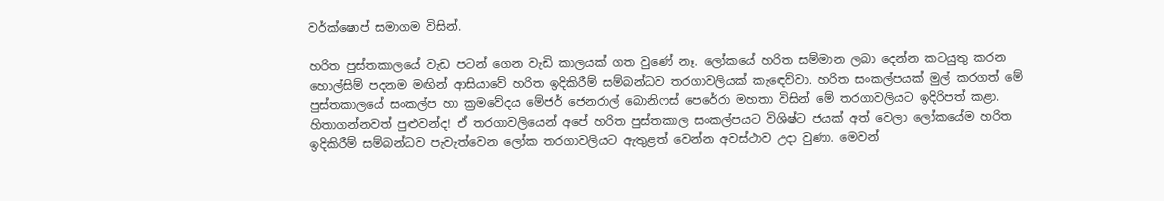වර්ක්ෂොප් සමාගම විසින්.

හරිත පුස්තකාලයේ වැඩ පටන් ගෙන වැඩි කාලයක් ගත වුණේ නෑ. ලෝකයේ හරිත සම්මාන ලබා දෙන්න කටයුතු කරන හොල්සිම් පදනම මඟින් ආසියාවේ හරිත ඉදිකිරීම් සම්බන්ධව තරගාවලියක් කැඳෙව්වා. හරිත සංකල්පයක් මුල් කරගත් මේ පුස්තකාලයේ සංකල්ප හා ක්‍රමවේදය මේජර් ජෙනරාල් බොනිෆස් පෙරේරා මහතා විසින් මේ තරගාවලියට ඉදිරිපත් කළා. හිතාගන්නවත් පුළුවන්ද! ඒ තරගාවලියෙන් අපේ හරිත පුස්තකාල සංකල්පයට විශිෂ්ට ජයක් අත් වෙලා ලෝකයේම හරිත ඉදිකිරීම් සම්බන්ධව පැවැත්වෙන ලෝක තරගාවලියට ඇතුළත් වෙන්න අවස්ථාව උදා වුණා. මෙවන්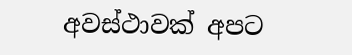අවස්ථාවක් අපට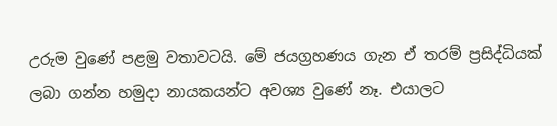උරුම වුණේ පළමු වතාවටයි. මේ ජයග්‍රහණය ගැන ඒ තරම් ප්‍රසිද්ධියක් ලබා ගන්න හමුදා නායකයන්ට අවශ්‍ය වුණේ නෑ. එයාලට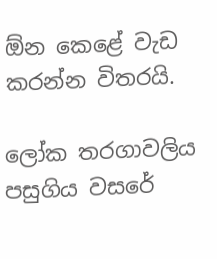ඕන කෙළේ වැඩ කරන්න විතරයි.

ලෝක තරගාවලිය පසුගිය වසරේ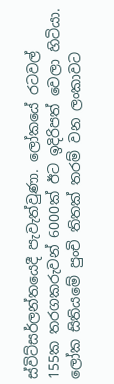ස්විට්සර්ලන්තයෙදී පැවැත්වුණා. ලෝකයේ රටවල් 155ක තරගකරුවන් 6000ක් ඊට ඉදිරිපත් වෙලා හිටියා. ලෝක සිතියමේ පුංචි තිතක් තරම් වන ලංකාවට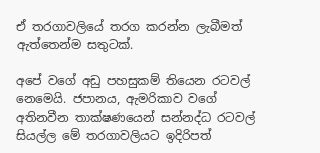ඒ තරගාවලියේ තරග කරන්න ලැබීමත් ඇත්තෙන්ම සතුටක්.

අපේ වගේ අඩු පහසුකම් තියෙන රටවල් නෙමෙයි. ජපානය, ඇමරිකාව වගේ අතිනවීන තාක්ෂණයෙන් සන්නද්ධ රටවල් සියල්ල මේ තරගාවලියට ඉදිරිපත්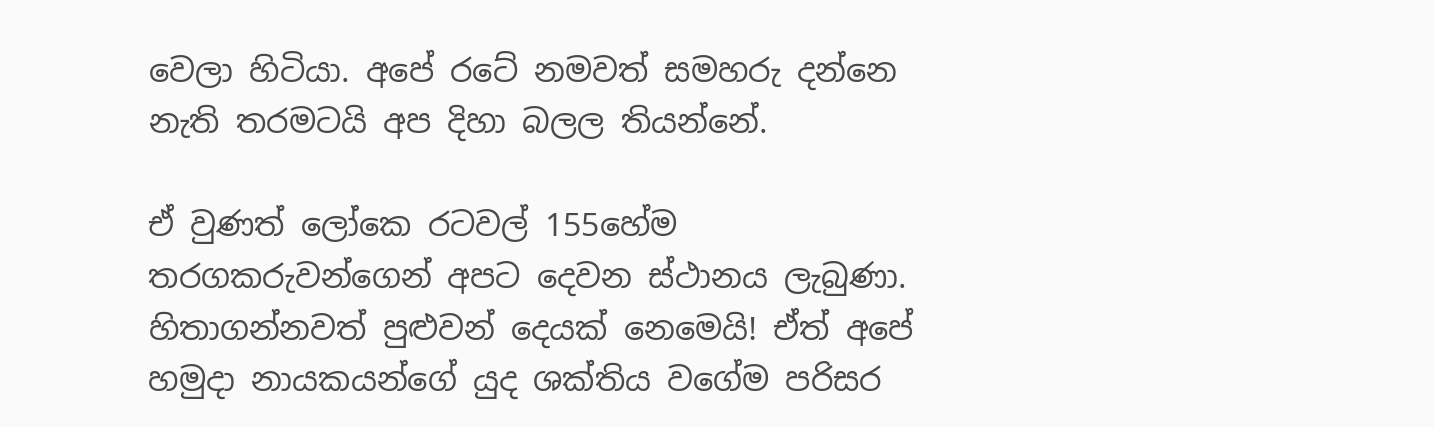වෙලා හිටියා. අපේ රටේ නමවත් සමහරු දන්නෙ නැති තරමටයි අප දිහා බලල තියන්නේ.

ඒ වුණත් ලෝකෙ රටවල් 155හේම තරගකරුවන්ගෙන් අපට දෙවන ස්ථානය ලැබුණා. හිතාගන්නවත් පුළුවන් දෙයක් නෙමෙයි! ඒත් අපේ හමුදා නායකයන්ගේ යුද ශක්තිය වගේම පරිසර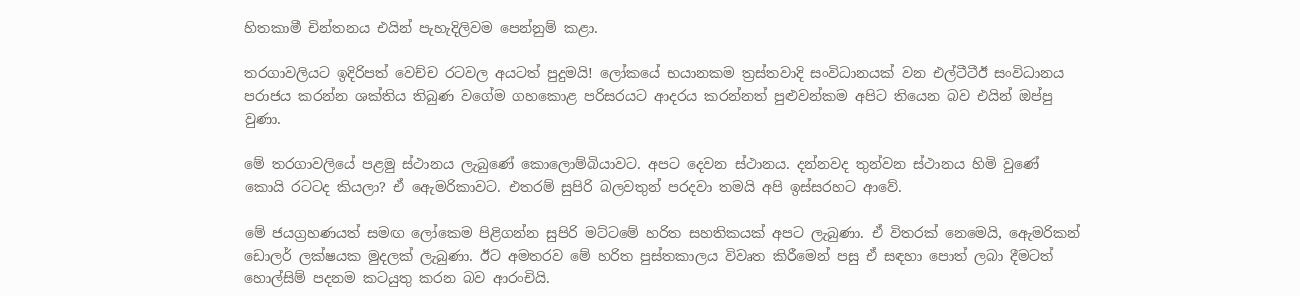හිතකාමී චින්තනය එයින් පැහැදිලිවම පෙන්නුම් කළා.

තරගාවලියට ඉදිරිපත් වෙච්ච රටවල අයටත් පුදුමයි‍! ලෝක‍යේ භයානකම ත්‍රස්තවාදි සංවිධානයක් වන එල්ටීටීඊ සංවිධානය පරාජය කරන්න ශක්තිය තිබුණ වගේම ගහකොළ පරිසරයට ආදරය කරන්නත් පුළුවන්කම අපිට තියෙන බව එයින් ඔප්පු වුණා.

මේ තරගාවලියේ පළමු ස්ථානය ලැබුණේ කොලොම්බියාවට‍. අපට දෙවන ස්ථානය. දන්නවද තුන්වන ස්ථානය හිමි වුණේ කොයි රටටද කියලා? ඒ ඇ‍ෙමරිකාවට. එතරම් සුපිරි බලවතුන් පරදවා තමයි අපි ඉස්සරහට ආවේ.

මේ ජයග්‍රහණයත් සමඟ ලෝකෙම පිළිගන්න සුපිරි මට්ටමේ හරිත සහතිකයක් අපට ලැබුණා. ඒ විතරක් නෙමෙයි, ඇ‍ෙමරිකන් ඩොලර් ලක්ෂයක මුදලක් ලැබුණා. ඊට අමතරව මේ හරිත පුස්තකාලය විවෘත කිරීමෙන් පසු ඒ සඳහා පොත් ලබා දීමටත් හොල්සිම් පදනම කටයුතු කරන බව ආරංචියි.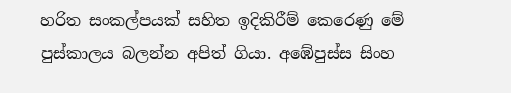හරිත සංකල්පයක් සහිත ඉදිකිරීම් කෙරෙණු මේ පුස්කාලය බලන්න අපිත් ගියා. අ‍‍‍ඹේපුස්ස සිංහ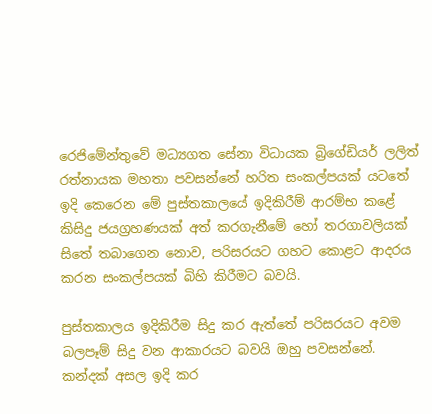රෙජිමේන්තුවේ මධ්‍යගත සේනා විධායක බ්‍රිගේඩියර් ලලිත් රත්නායක මහතා පවසන්නේ ‍හරිත සංකල්පයක් යටතේ ඉදි කෙරෙන මේ පුස්තකාලයේ ඉදිකිරීම් ආරම්භ කළේ කිසිදු ජයග්‍රහණයක් අත් කරගැනීමේ හෝ තරගාවලියක් සිතේ තබාගෙන නොව, පරිසරයට ගහට කොළට ආදරය කරන සංකල්පයක් බිහි කිරීමට බවයි.

පුස්තකාලය ඉදිකිරීම සිදු කර ඇත්තේ පරිසරයට අවම බලපෑම් සිදු වන ආකාරයට බවයි ඔහු පවසන්නේ. කන්දක් අසල ඉදි කර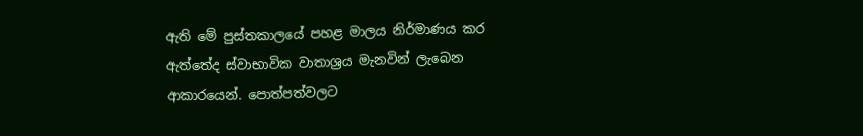ඇති මේ පුස්තකාලයේ පහළ මාලය නිර්මාණය කර ඇත්තේද ස්වාභාවික වාතාශ්‍රය මැනවින් ලැබෙන ආකාරයෙන්. පොත්පත්වලට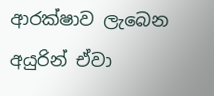ආරක්ෂාව ලැබෙන අයුරින් ඒවා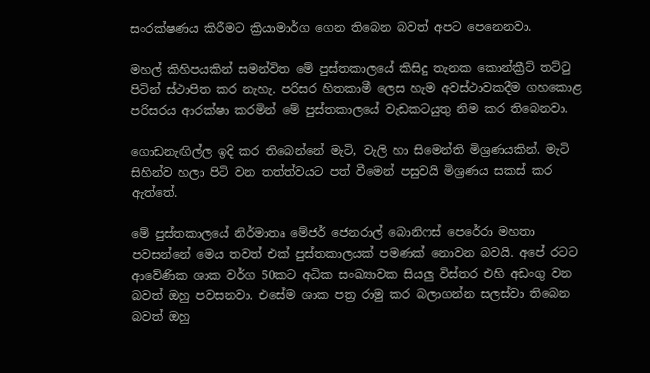සංරක්ෂණය කිරීමට ක්‍රියාමාර්ග ගෙන තිබෙන බවත් අපට පෙනෙනවා.

මහල් කිහිපයකින් සමන්විත මේ පුස්තකාලයේ කිසිදු තැනක කොන්ක්‍රීට් තට්ටු පිටින් ස්ථාපිත කර නැහැ. පරිසර හිතකාමී ලෙස හැම අවස්ථාවකදීම ගහකොළ පරිසරය ආරක්ෂා කරමින් මේ පුස්තකාලයේ වැඩකටයුතු නිම කර තිබෙනවා.

ගොඩනැඟිල්ල ඉදි කර තිබෙන්නේ මැටි, වැලි හා සිමෙන්ති මිශ්‍රණයකින්. මැටි සිහින්ව හලා පිටි වන තත්ත්වයට පත් වීමෙන් පසුවයි මිශ්‍රණය සකස් කර ඇත්තේ.

මේ පුස්තකාලයේ නිර්මාතෘ මේජර් ජෙනරාල් බොනිෆස් පෙරේරා මහතා පවසන්නේ මෙය තවත් එක් පුස්තකාලයක් පමණක් නොවන බවයි. අපේ රටට ආවේණික ශාක වර්ග 50කට අධික සංඛ්‍යාවක සියලු විස්තර එහි අඩංගු වන බවත් ඔහු පවසනවා. එසේම ශාක පත්‍ර රාමු කර බලාගන්න ‍සලස්වා තිබෙන බවත් ඔහු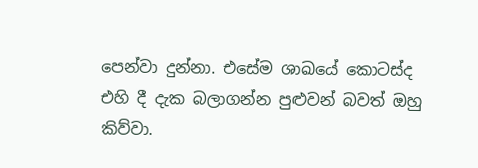පෙන්වා දුන්නා. එසේම ශාඛයේ ‍කොටස්ද එහි දී දැක බලාගන්න පුළුවන් බවත් ඔහු කිව්වා.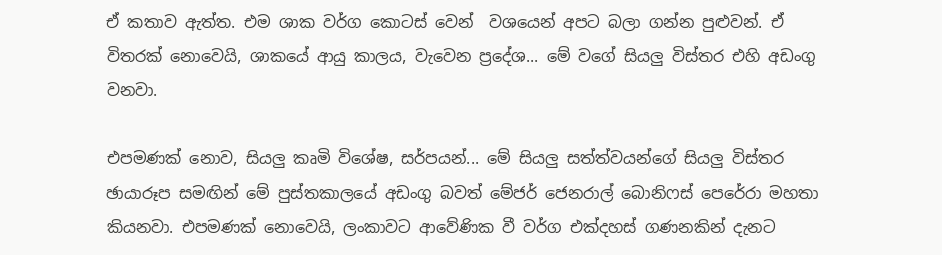ඒ කතාව ඇත්ත. එම ශාක වර්ග කොටස් වෙන් ‍ වශයෙන් අපට බලා ගන්න පුළුවන්. ඒ විතරක් නොවෙයි, ශාකයේ ආයු කාලය, වැවෙන ප්‍රදේශ... මේ වගේ සියලු විස්තර එහි අඩංගු වනවා.

එපමණක් නොව, සියලු කෘමි විශේෂ, සර්පයන්... මේ සියලු සත්ත්වයන්ගේ සියලු විස්තර ඡායාරූප සමඟින් මේ පුස්තකාලයේ අඩංගු බවත් මේජර් ජෙනරාල් බොනිෆස් පෙරේරා මහතා කියනවා. එපමණක් නොවෙයි, ලංකාවට ආවේණික වී වර්ග එක්දහස් ගණනකින් දැනට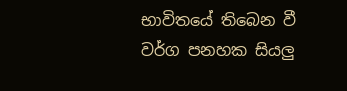භාවිතයේ තිබෙන වී වර්ග පනහක සියලු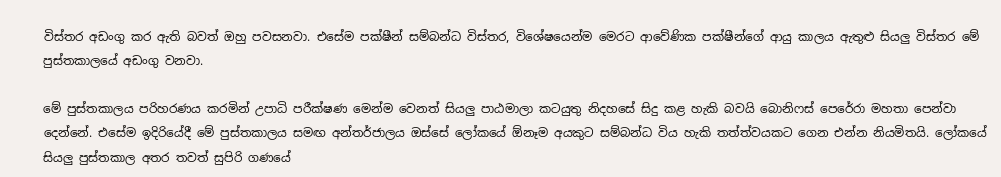විස්තර අඩංගු කර ඇති බවත් ඔහු පවසනවා. එසේම පක්ෂීන් සම්බන්ධ විස්තර, විශේෂයෙන්ම මෙරට ආවේණික පක්ෂීන්ගේ ආයු කාලය ඇතුළු සියලු විස්තර මේ පුස්තකාලයේ අඩංගු වනවා.

මේ පුස්තකාලය පරිහරණය කරමින් උපාධි පරීක්ෂණ මෙන්ම වෙනත් සියලු පාඨමාලා කටයුතු නිදහසේ සිදු කළ හැකි බවයි බොනිෆස් පෙරේරා මහතා පෙන්වා දෙන්නේ. එසේම ඉදිරියේදී මේ පුස්තකාලය සමඟ අන්තර්ජාලය ඔස්සේ ලෝක‍යේ ඕනෑම අයකුට සම්බන්ධ විය හැකි තත්ත්වයකට ගෙන එන්න නියමිතයි. ලෝකයේ සියලු පුස්තකාල අතර තවත් සුපිරි ගණයේ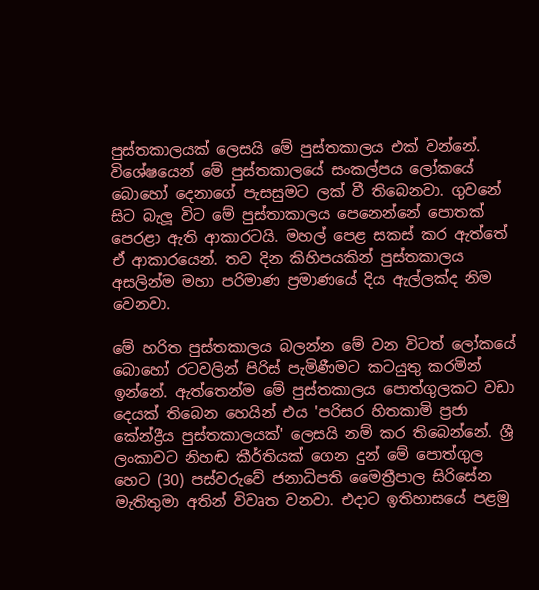පුස්තකාලයක් ලෙසයි මේ පුස්තකාලය එක් වන්නේ. විශේෂයෙන් මේ පුස්තකාලයේ සංකල්පය ලෝකයේ බොහෝ දෙනාගේ පැසසුමට ලක් වී තිබෙනවා. ගුවනේ සිට බැලූ විට මේ පුස්තාකාලය පෙනෙන්නේ පොතක් පෙරළා ඇති ආකාරටයි. මහල් පෙළ සකස් කර ඇත්තේ ඒ ආකාරයෙන්. තව දින කිහිපයකින් ‍පුස්තකාලය අසලින්ම මහා පරිමාණ ප්‍රමාණයේ දිය ඇල්ලක්ද නිම වෙනවා.

මේ හරිත පුස්තකාලය බලන්න මේ වන විටත් ලෝකයේ බොහෝ රටවලින් පිරිස් පැමිණීමට කටයුතු කරමින් ඉන්නේ. ඇත්තෙන්ම මේ පුස්තකාලය පොත්ගුලකට වඩා දෙයක් තිබෙන හෙයින් එය 'පරිසර හිතකාමි ප්‍රජා කේන්ද්‍රීය පුස්තකාලයක්' ලෙසයි නම් කර තිබෙන්නේ. ශ්‍රී ලංකාවට නිහඬ කීර්තියක් ගෙන දුන් මේ පොත්ගුල හෙට (30) පස්වරුවේ ජනාධිපති මෛත්‍රීපාල සිරිසේන මැතිතුමා අතින් විවෘත වනවා. එදාට ඉතිහාසයේ පළමු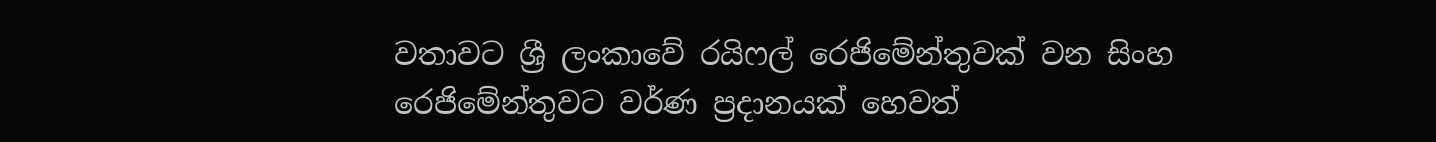වතාවට ශ්‍රී ලංකාවේ රයිෆල් රෙජිමේන්තුවක් වන සිංහ රෙජිමේන්තුවට වර්ණ ප්‍රදානයක් හෙවත්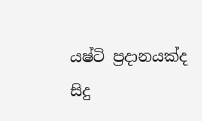යෂ්ටි ප්‍රදානයක්ද සිදු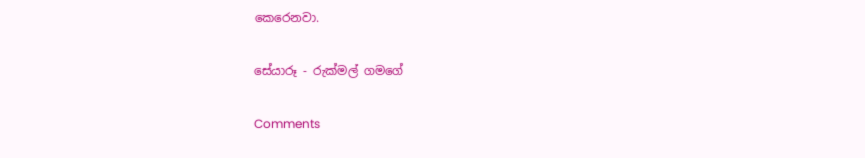කෙරෙනවා.

සේයාරූ - රුක්මල් ගමගේ

Comments